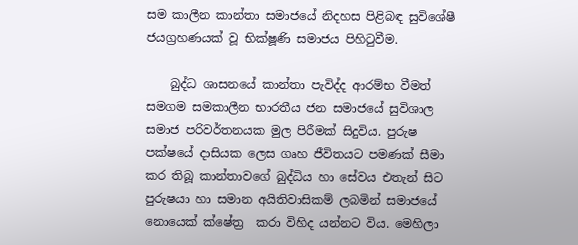සම කාලීන කාන්තා සමාජයේ නිදහස පිළිබඳ සුවිශේෂී ජයග්‍රහණයක් වූ භික්ෂූණි සමාජය පිහිටුවීම.

    බුද්ධ ශාසනයේ කාන්තා පැවිද්ද ආරම්භ වීමත් සමගම සමකාලීන භාරතීය ජන සමාජයේ සුවිශාල සමාජ පරිවර්තනයක මුල පිරීමක් සිදුවිය. පුරුෂ පක්ෂයේ දාසියක ලෙස ගෘහ ජීවිතයට පමණක් සීමා කර තිබූ කාන්තාවගේ බුද්ධිය හා සේවය එතැන් සිට පුරුෂයා හා සමාන අයිතිවාසිකම් ලබමින් සමාජයේ නොයෙක් ක්ෂේත්‍ර  කරා විහිද යන්නට විය. මෙහිලා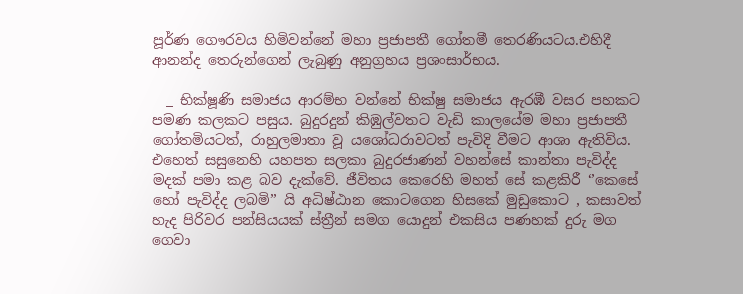පූර්ණ ගෞරවය හිමිවන්නේ මහා ප්‍රජාපතී ගෝතමී තෙරණියටය.එහිදී ආනන්ද තෙරුන්ගෙන් ලැබුණු අනුග්‍රහය ප්‍රශංසාර්භය.

  _ භික්ෂූණි සමාජය ආරම්භ වන්නේ භික්ෂු සමාජය ඇරඹී වසර පහකට පමණ කලකට පසුය. බුදුරදුන් කිඹුල්වතට වැඩි කාලයේම මහා ප්‍රජාපතී ගෝතමියටත්, රාහුලමාතා වූ යශෝධරාවටත් පැවිදි වීමට ආශා ඇතිවිය. එහෙත් සසුනෙහි යහපත සලකා බුදුරජාණන් වහන්සේ කාන්තා පැවිද්ද මදක් පමා කළ බව දැක්වේ. ජීවිතය කෙරෙහි මහත් සේ කළකිරී ‘’කෙසේ හෝ පැවිද්ද ලබමි’’ යි අධිෂ්ඨාන කොටගෙන හිසකේ මුඩුකොට , කසාවත් හැද පිරිවර පන්සියයක් ස්ත්‍රීන් සමග යොදුන් එකසිය පණහක් දුරු මග ගෙවා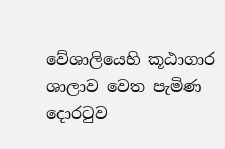වේශාලියෙහි කූඨාගාර ශාලාව වෙත පැමිණ දොරටුව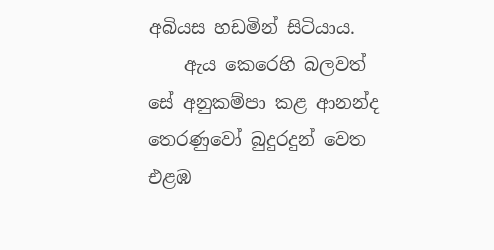අබියස හඩමින් සිටියාය.
    ඇය කෙරෙහි බලවත් සේ අනුකම්පා කළ ආනන්ද තෙරණුවෝ බුදුරදුන් වෙත එළඹ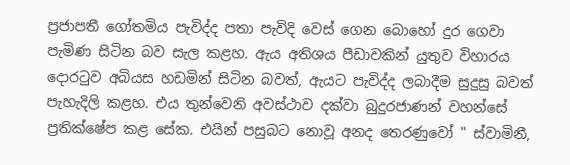ප්‍රජාපතී ගෝතමිය පැවිද්ද පතා පැවිදි වෙස් ගෙන බොහෝ දුර ගෙවා පැමිණ සිටින බව සැල කළහ. ඇය අතිශය පීඩාවකින් යුතුව විහාරය දොරටුව අබියස හඩමින් සිටින බවත්, ඇයට පැවිද්ද ලබාදීම සුදුසු බවත් පැහැදිලි කළහ. එය තුන්වෙනි අවස්ථාව දක්වා බුදුරජාණන් වහන්සේ ප්‍රතික්ෂේප කළ සේක. එයින් පසුබට නොවූ අනද තෙරණුවෝ " ස්වාමිනී,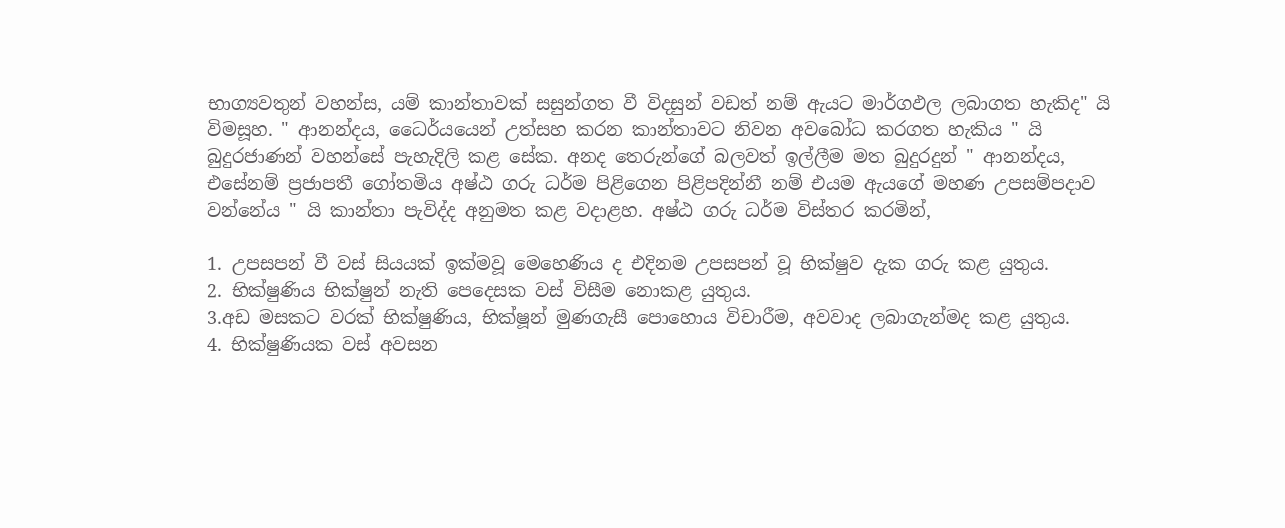භාග්‍යවතුන් වහන්ස, යම් කාන්තාවක් සසුන්ගත වී විදසුන් වඩත් නම් ඇයට මාර්ගඵල ලබාගත හැකිද" යි විමසූහ. " ආනන්දය, ධෛර්යයෙන් උත්සහ කරන කාන්තාවට නිවන අවබෝධ කරගත හැකිය " යි බුදුරජාණන් වහන්සේ පැහැදිලි කළ සේක. අනද තෙරුන්ගේ බලවත් ඉල්ලීම මත බුදුරදුන් " ආනන්දය, එසේනම් ප්‍රජාපතී ගෝතමිය අෂ්ඨ ගරු ධර්ම පිළිගෙන පිළිපදින්නී නම් එයම ඇයගේ මහණ උපසම්පදාව වන්නේය " යි කාන්තා පැවිද්ද අනුමත කළ වදාළහ. අෂ්ඨ ගරු ධර්ම විස්තර කරමින්,

1. උපසපන් වී වස් සියයක් ඉක්මවූ මෙහෙණිය ද එදිනම උපසපන් වූ භික්ෂුව දැක ගරු කළ යුතුය.
2. භික්ෂුණිය භික්ෂුන් නැති පෙදෙසක වස් විසීම නොකළ යුතුය.
3.අඩ මසකට වරක් භික්ෂුණිය, භික්ෂූන් මුණගැසී පොහොය විචාරීම, අවවාද ලබාගැන්මද කළ යුතුය.
4. භික්ෂුණියක වස් අවසන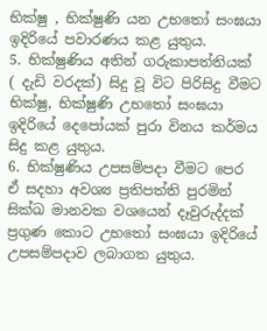භික්ෂු , භික්ෂුණි යන උභතෝ සංඝයා ඉදිරියේ පවාරණය කළ යුතුය.
5. භික්ෂුණිය අතින් ගරුකාපත්තියක් ( දැඩි වරදක්) සිදු වූ විට පිරිසිදු වීමට භික්ෂු, භික්ෂුණි උභතෝ සංඝයා ඉදිරියේ දෙපෝයක් පුරා විනය කර්මය සිදු කළ යුතුය.
6. භික්ෂුණිය උපසම්පදා වීමට පෙර ඒ සදහා අවශ්‍ය ප්‍රතිපත්ති පුරමින් සික්ඛ මානවක වශයෙන් දෑවුරුද්දක් ප්‍රගුණ කොට උභතෝ සංඝයා ඉදිරියේ උපසම්පදාව ලබාගත යුතුය.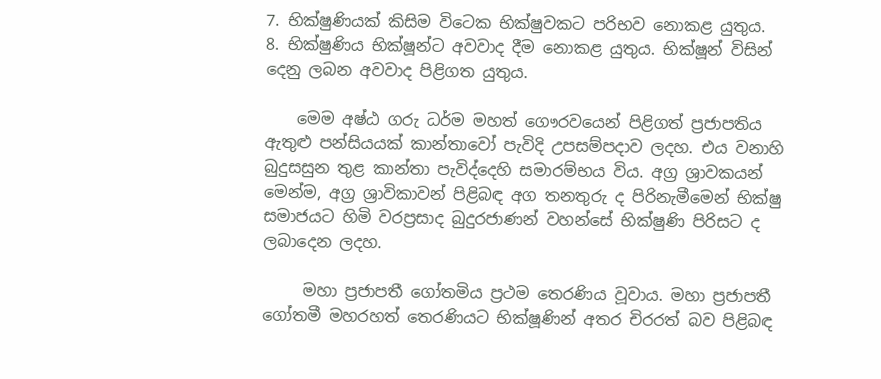7. භික්ෂුණියක් කිසිම විටෙක භික්ෂුවකට පරිභව නොකළ යුතුය.
8. භික්ෂුණිය භික්ෂූන්ට අවවාද දීම නොකළ යුතුය. භික්ෂූන් විසින් දෙනු ලබන අවවාද පිළිගත යුතුය.

    මෙම අෂ්ඨ ගරු ධර්ම මහත් ගෞරවයෙන් පිළිගත් ප්‍රජාපතිය ඇතුළු පන්සියයක් කාන්තාවෝ පැවිදි උපසම්පදාව ලදහ. එය වනාහි බුදුසසුන තුළ කාන්තා පැවිද්දෙහි සමාරම්භය විය. අග්‍ර ශ්‍රාවකයන් මෙන්ම, අග්‍ර ශ්‍රාවිකාවන් පිළිබඳ අග තනතුරු ද පිරිනැමීමෙන් භික්ෂු සමාජයට හිමි වරප්‍රසාද බුදුරජාණන් වහන්සේ භික්ෂුණි පිරිසට ද ලබාදෙන ලදහ.

     මහා ප්‍රජාපතී ගෝතමිය ප්‍රථම තෙරණිය වූවාය. මහා ප්‍රජාපතී ගෝතමී මහරහත් තෙරණියට භික්ෂූණින් අතර චිරරත් බව පිළිබඳ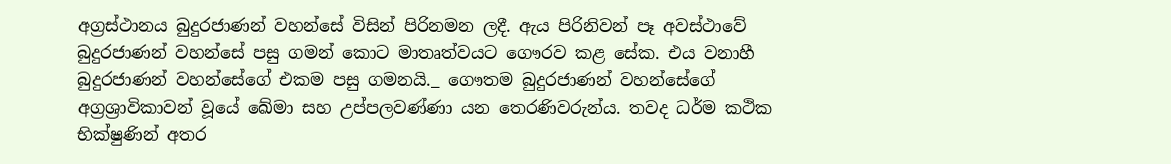අග්‍රස්ථානය බුදුරජාණන් වහන්සේ විසින් පිරිනමන ලදී. ඇය පිරිනිවන් පෑ අවස්ථාවේ බුදුරජාණන් වහන්සේ පසු ගමන් කොට මාතෘත්වයට ගෞරව කළ සේක. එය වනාහී  බුදුරජාණන් වහන්සේගේ එකම පසු ගමනයි._ ගෞතම බුදුරජාණන් වහන්සේගේ අග්‍රශ්‍රාවිකාවන් වූයේ ඛේමා සහ උප්පලවණ්ණා යන තෙරණිවරුන්ය. තවද ධර්ම කථික භික්ෂුණින් අතර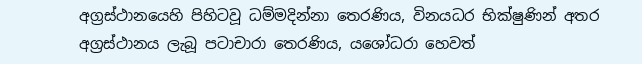අග්‍රස්ථානයෙහි පිහිටවූ ධම්මදින්නා තෙරණිය, විනයධර භික්ෂුණින් අතර අග්‍රස්ථානය ලැබූ පටාචාරා තෙරණිය, යශෝධරා හෙවත්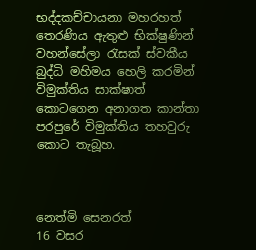භද්දකච්චායනා මහරහත් තෙරණිය ඇතුළු භික්ෂුණින් වහන්සේලා රැසක් ස්වකීය බුද්ධි මහිමය හෙලි කරමින් විමුක්තිය සාක්ෂාත් කොටගෙන අනාගත කාන්තා පරපුරේ විමුක්තිය තහවුරු කොට තැබූහ.



නෙත්මි සෙනරත්
16 වසර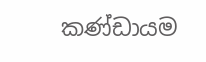කණ්ඩායම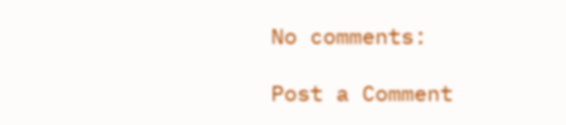No comments:

Post a Comment